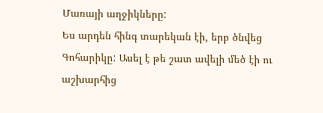Մառայի աղջիկները:
Ես արդեն հինգ տարեկան էի, երբ ծնվեց Գոհարիկը: Ասել է թե շատ ավելի մեծ էի ու աշխարհից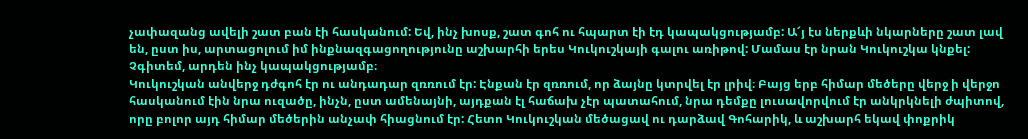չափազանց ավելի շատ բան էի հասկանում: Եվ, ինչ խոսք, շատ գոհ ու հպարտ էի էդ կապակցությամբ: Ա՜յ էս ներքևի նկարները շատ լավ են, ըստ իս, արտացոլում իմ ինքնազգացողությունը աշխարհի երես Կուկուշկայի գալու առիթով: Մամաս էր նրան Կուկուշկա կնքել: Չգիտեմ, արդեն ինչ կապակցությամբ։
Կուկուշկան անվերջ դժգոհ էր ու անդադար զռռում էր: Էնքան էր զռռում, որ ձայնը կտրվել էր լրիվ։ Բայց երբ հիմար մեծերը վերջ ի վերջո հասկանում էին նրա ուզածը, ինչն, ըստ ամենայնի, այդքան էլ հաճախ չէր պատահում, նրա դեմքը լուսավորվում էր անկրկնելի ժպիտով, որը բոլոր այդ հիմար մեծերին անչափ հիացնում էր: Հետո Կուկուշկան մեծացավ ու դարձավ Գոհարիկ, և աշխարհ եկավ փոքրիկ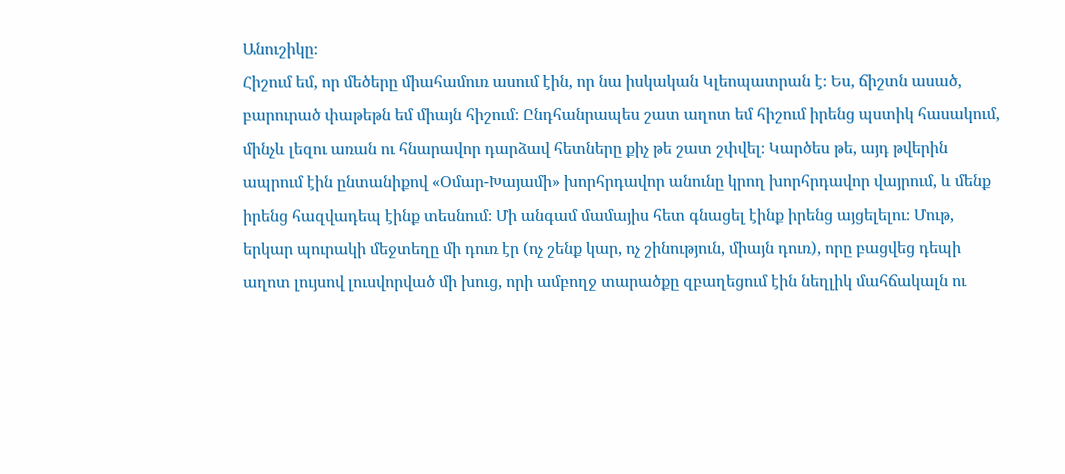Անուշիկը։
Հիշում եմ, որ մեծերը միահամուռ ասում էին, որ նա իսկական Կլեոպատրան է։ Ես, ճիշտն ասած, բարուրած փաթեթն եմ միայն հիշում։ Ընդհանրապես շատ աղոտ եմ հիշում իրենց պստիկ հասակում, մինչև լեզու առան ու հնարավոր դարձավ հետները քիչ թե շատ շփվել։ Կարծես թե, այդ թվերին ապրում էին ընտանիքով «Օմար-Խայամի» խորհրդավոր անունը կրող խորհրդավոր վայրում, և մենք իրենց հազվադեպ էինք տեսնում։ Մի անգամ մամայիս հետ գնացել էինք իրենց այցելելու։ Մութ, երկար պուրակի մեջտեղը մի դուռ էր (ոչ շենք կար, ոչ շինություն, միայն դուռ), որը բացվեց դեպի աղոտ լույսով լուսվորված մի խուց, որի ամբողջ տարածքը զբաղեցում էին նեղլիկ մահճակալն ու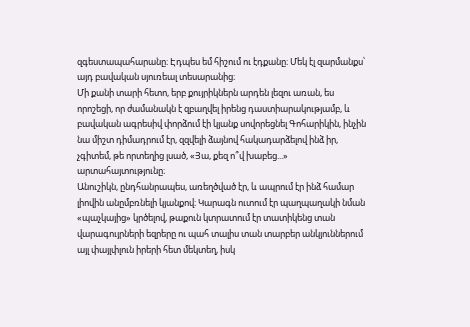զգեստապահարանը։ Էդպես եմ հիշում ու էդքանը։ Մեկ էլ զարմանքս՝ այդ բավական սյուռեալ տեսարանից։
Մի քանի տարի հետո, երբ քույրիկներն արդեն լեզու առան, ես որոշեցի, որ ժամանակն է զբաղվել իրենց դաստիարակությամբ, և բավական ագրեսիվ փորձում էի կյանք սովորեցնել Գոհարիկին, ինչին նա միշտ դիմադրում էր, զզվելի ձայնով հակադարձելով ինձ իր, չգիտեմ, թե որտեղից լսած, «Յա, քեզ ո՞վ խաբեց...» արտահայտությունը։
Անուշիկն, ընդհանրապես, առեղծված էր, և ապրում էր ինձ համար լիովին անըմբռնելի կյանքով։ Կարագն ուտում էր պաղպաղակի նման «պաչկայից» կրծելով, թաքուն կտրատում էր տատիկենց տան վարագույրների եզրերը ու պահ տալիս տան տարբեր անկյուններում այլ փայլփլուն իրերի հետ մեկտեղ, իսկ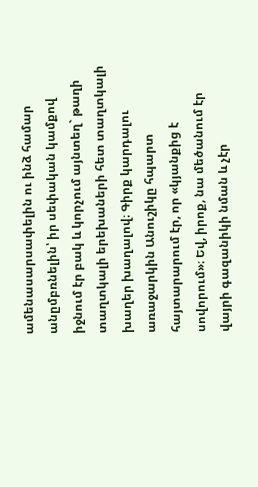ամենասարսափելին ու ինձ համար անըմբռնելին՝ իր սեփական կամքով իջնում էր բակ և կորչում այնտեղ` թաղի տաղտկալի երեխաների հետ տաղտկալի խաղեր խաղալով։ Գիրք կարդալու առաջարկին Անուշիկը հպարտ հայտարարում էր, որ «կյանքից է սովորում»։ Եվ, իրոք, նա մեծանում էր վայրի գազանիկի նման և չէր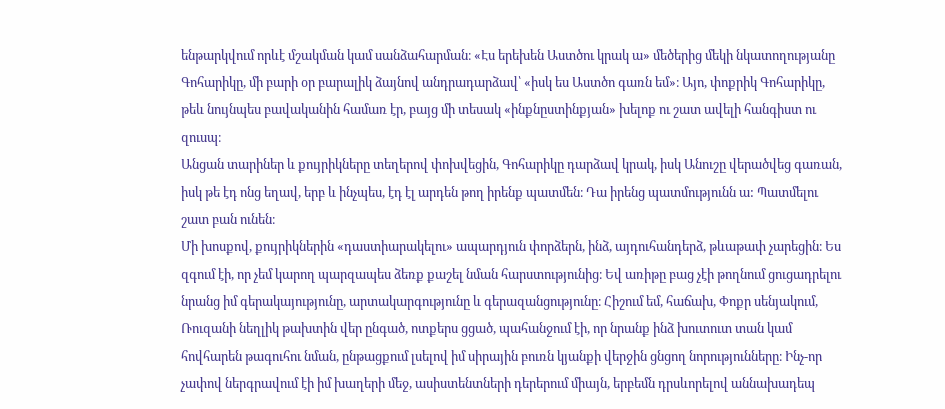ենթարկվում որևէ մշակման կամ սանձահարման։ «Էս երեխեն Աստծու կրակ ա» մեծերից մեկի նկատողությանը Գոհարիկը, մի բարի օր բարալիկ ձայնով անդրադարձավ՝ «իսկ ես Աստծո գառն եմ»։ Այո, փոքրիկ Գոհարիկը, թեև նույնպես բավականին համառ էր, բայց մի տեսակ «ինքնըստինքյան» խելոք ու շատ ավելի հանգիստ ու զուսպ։
Անցան տարիներ և քույրիկները տեղերով փոխվեցին, Գոհարիկը դարձավ կրակ, իսկ Անուշը վերածվեց գառան, իսկ թե էդ ոնց եղավ, երբ և ինչպես, էդ էլ արդեն թող իրենք պատմեն։ Դա իրենց պատմությունն ա: Պատմելու շատ բան ունեն։
Մի խոսքով, քույրիկներին «դաստիարակելու» ապարդյուն փորձերն, ինձ, այդուհանդերձ, թևաթափ չարեցին։ Ես զգում էի, որ չեմ կարող պարզապես ձեռք քաշել նման հարստությունից։ Եվ առիթը բաց չէի թողնում ցուցադրելու նրանց իմ գերակայությունը, արտակարգությունը և գերազանցությունը։ Հիշում եմ, հաճախ, Փոքր սենյակում, Ռուզանի նեղլիկ թախտին վեր ընգած, ոտքերս ցցած, պահանջում էի, որ նրանք ինձ խուտուտ տան կամ հովհարեն թագուհու նման, ընթացքում լսելով իմ սիրային բուռն կյանքի վերջին ցնցող նորությունները։ Ինչ-որ չափով ներգրավում էի իմ խաղերի մեջ, ասիստենտների դերերում միայն, երբեմն դրսևորելով աննախադեպ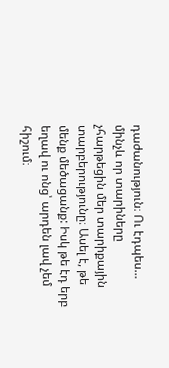դաժանություն։ Ու էդպես… մինչև որ տարիները չհարթեցին մեր տարիքային տարբերությունը։ Ասել է, թե մենք մեծացանք: Իսկ թե էդ երբ եղավ ու ոնց՝ արդեն լավ չեմ հիշում։